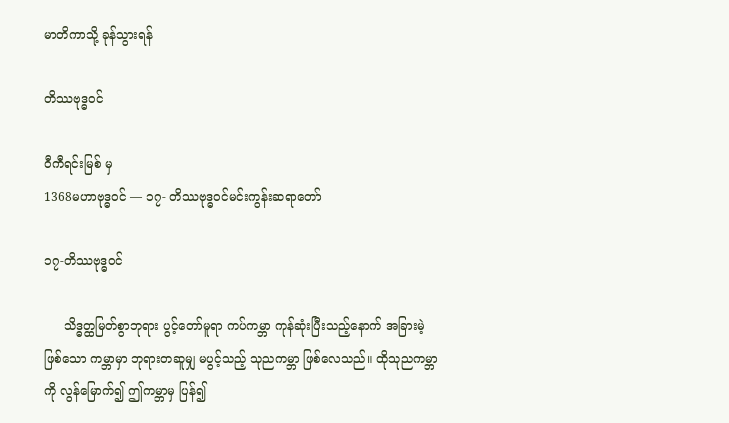မာတိကာသို့ ခုန်သွားရန်

တိဿဗုဒ္ဓဝင်

ဝီကီရင်းမြစ် မှ
1368မဟာဗုဒ္ဓဝင် — ၁၇- တိဿဗုဒ္ဓဝင်မင်းကွန်းဆရာတော်

၁၇-တိဿဗုဒ္ဓဝင်

     သိဒ္ဓတ္ထမြတ်စွာဘုရား ပွင့်တော်မူရာ ကပ်ကမ္ဘာ ကုန်ဆုံးပြီးသည့်နောက် အခြားမဲ့ဖြစ်သော ကမ္ဘာမှာ ဘုရားတဆူမျှ မပွင့်သည့် သုညကမ္ဘာ ဖြစ်လေသည်။ ထိုသုညကမ္ဘာကို လွန်မြောက်၍ ဤကမ္ဘာမှ ပြန်၍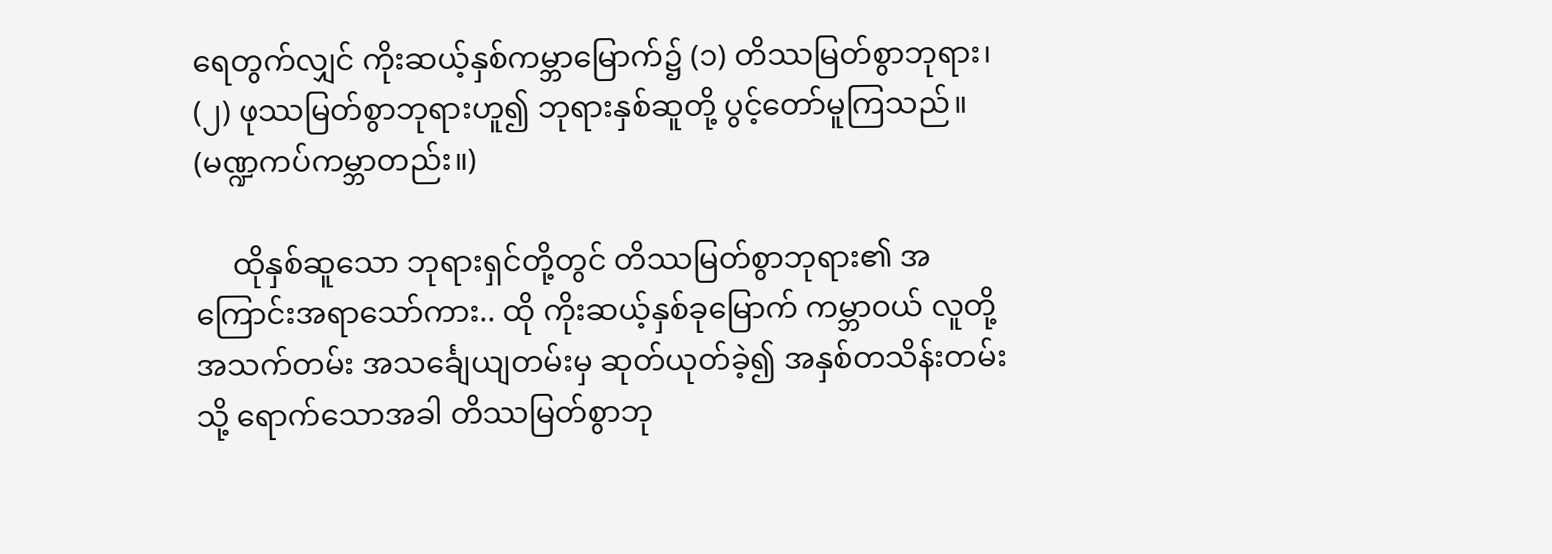ရေတွက်လျှင် ကိုးဆယ့်နှစ်ကမ္ဘာမြောက်၌ (၁) တိဿမြတ်စွာဘုရား၊ (၂) ဖုဿမြတ်စွာဘုရားဟူ၍ ဘုရားနှစ်ဆူတို့ ပွင့်တော်မူကြသည်။ (မဏ္ဍကပ်ကမ္ဘာတည်း။)

     ထိုနှစ်ဆူသော ဘုရားရှင်တို့တွင် တိဿမြတ်စွာဘုရား၏ အကြောင်းအရာသော်ကား.. ထို ကိုးဆယ့်နှစ်ခုမြောက် ကမ္ဘာဝယ် လူတို့အသက်တမ်း အသင်္ချေယျတမ်းမှ ဆုတ်ယုတ်ခဲ့၍ အနှစ်တသိန်းတမ်းသို့ ရောက်သောအခါ တိဿမြတ်စွာဘု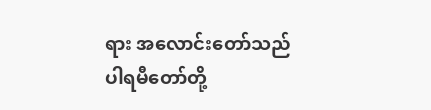ရား အလောင်းတော်သည် ပါရမီတော်တို့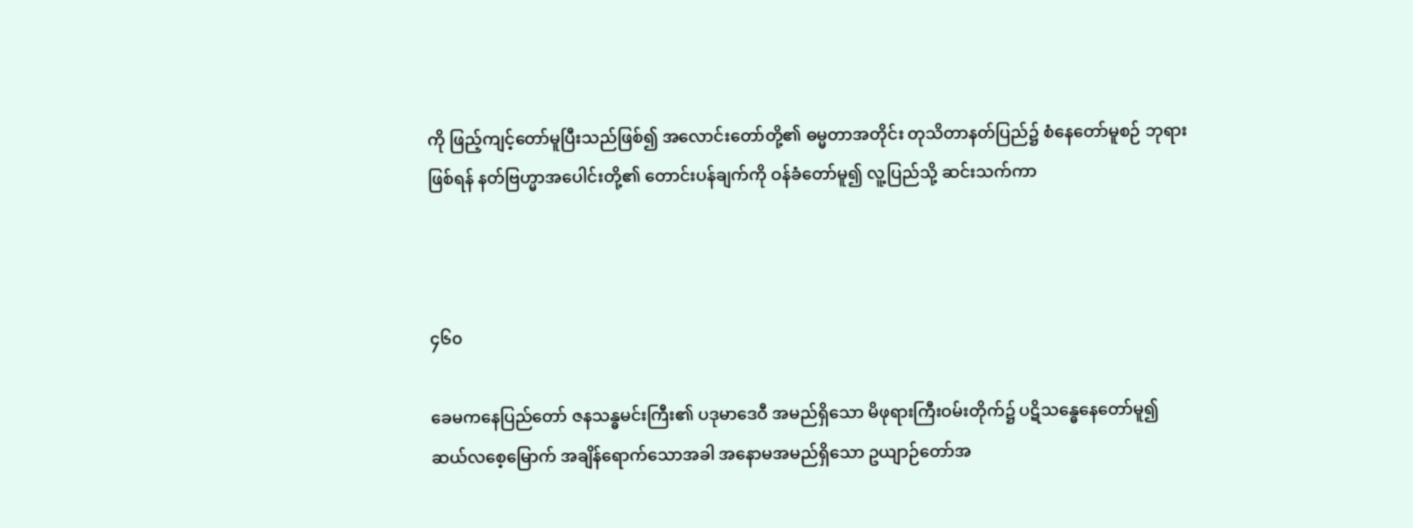ကို ဖြည့်ကျင့်တော်မူပြီးသည်ဖြစ်၍ အလောင်းတော်တို့၏ ဓမ္မတာအတိုင်း တုသိတာနတ်ပြည်၌ စံနေတော်မူစဉ် ဘုရားဖြစ်ရန် နတ်ဗြဟ္မာအပေါင်းတို့၏ တောင်းပန်ချက်ကို ဝန်ခံတော်မူ၍ လူ့ပြည်သို့ ဆင်းသက်ကာ



၄၆၀

ခေမကနေပြည်တော် ဇနသန္ဓမင်းကြီး၏ ပဒုမာဒေဝီ အမည်ရှိသော မိဖုရားကြီးဝမ်းတိုက်၌ ပဋိသန္ဓေနေတော်မူ၍ ဆယ်လစေ့မြောက် အချိန်ရောက်သောအခါ အနောမအမည်ရှိသော ဥယျာဉ်တော်အ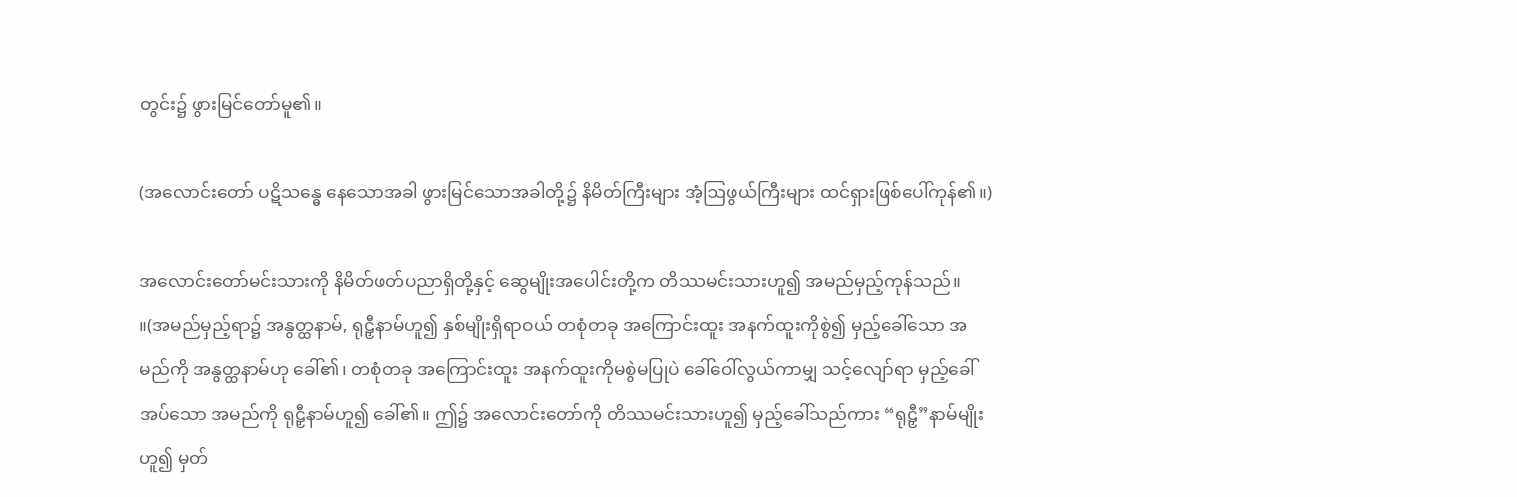တွင်း၌ ဖွားမြင်တော်မူ၏။

(အလောင်းတော် ပဋိသန္ဓေ နေသောအခါ ဖွားမြင်သောအခါတို့၌ နိမိတ်ကြီးများ အံ့ဩဖွယ်ကြီးများ ထင်ရှားဖြစ်ပေါ်ကုန်၏။)

အလောင်းတော်မင်းသားကို နိမိတ်ဖတ်ပညာရှိတို့နှင့် ဆွေမျိုးအပေါင်းတို့က တိဿမင်းသားဟူ၍ အမည်မှည့်ကုန်သည်။ ။(အမည်မှည့်ရာ၌ အနွတ္ထနာမ်, ရုဠှီနာမ်ဟူ၍ နှစ်မျိုးရှိရာဝယ် တစုံတခု အကြောင်းထူး အနက်ထူးကိုစွဲ၍ မှည့်ခေါ်သော အမည်ကို အနွတ္ထနာမ်ဟု ခေါ်၏၊ တစုံတခု အကြောင်းထူး အနက်ထူးကိုမစွဲမပြုပဲ ခေါ်ဝေါ်လွယ်ကာမျှ သင့်လျော်ရာ မှည့်ခေါ်အပ်သော အမည်ကို ရုဠှီနာမ်ဟူ၍ ခေါ်၏။ ဤ၌ အလောင်းတော်ကို တိဿမင်းသားဟူ၍ မှည့်ခေါ်သည်ကား “ရုဠှီ”နာမ်မျိုးဟူ၍ မှတ်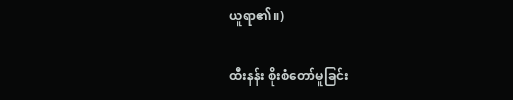ယူရာ၏။)

ထီးနန်း စိုးစံတော်မူခြင်း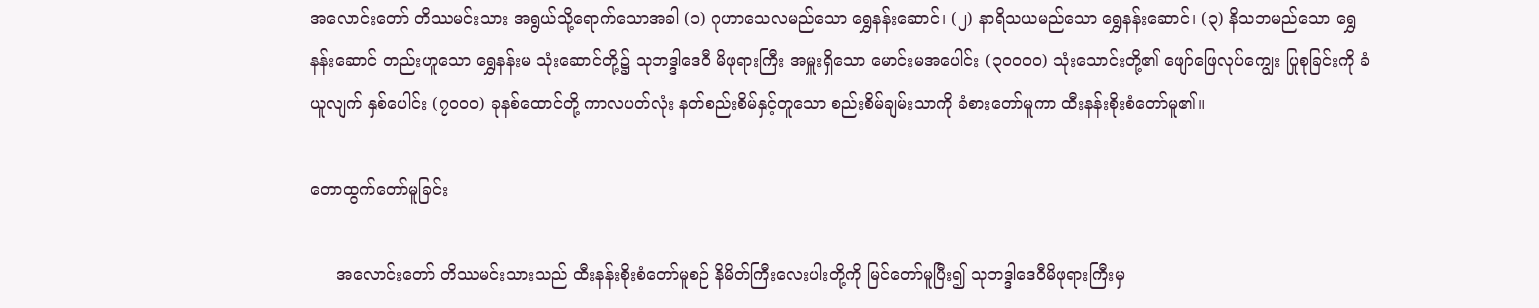အလောင်းတော် တိဿမင်းသား အရွယ်သို့ရောက်သောအခါ (၁) ဂုဟာသေလမည်သော ရွှေနန်းဆောင်၊ (၂) နာရိသယမည်သော ရွှေနန်းဆောင်၊ (၃) နိသဘမည်သော ရွှေနန်းဆောင် တည်းဟူသော ရွှေနန်းမ သုံးဆောင်တို့၌ သုဘဒ္ဒါဒေဝီ မိဖုရားကြီး အမှူးရှိသော မောင်းမအပေါင်း (၃၀၀၀၀) သုံးသောင်းတို့၏ ဖျော်ဖြေလုပ်ကျွေး ပြုစုခြင်းကို ခံယူလျက် နှစ်ပေါင်း (၇၀၀၀) ခုနစ်ထောင်တို့ ကာလပတ်လုံး နတ်စည်းစိမ်နှင့်တူသော စည်းစိမ်ချမ်းသာကို ခံစားတော်မူကာ ထီးနန်းစိုးစံတော်မူ၏။

တောထွက်တော်မူခြင်း

     အလောင်းတော် တိဿမင်းသားသည် ထီးနန်းစိုးစံတော်မူစဉ် နိမိတ်ကြီးလေးပါးတို့ကို မြင်တော်မူပြီး၍ သုဘဒ္ဒါဒေဝီမိဖုရားကြီးမှ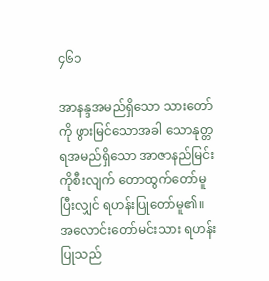၄၆၁

အာနန္ဒအမည်ရှိသော သားတော်ကို ဖွားမြင်သောအခါ သောနုတ္တရအမည်ရှိသော အာဇာနည်မြင်းကိုစီးလျက် တောထွက်တော်မူပြီးလျှင် ရဟန်းပြုတော်မူ၏။ အလောင်းတော်မင်းသား ရဟန်းပြုသည်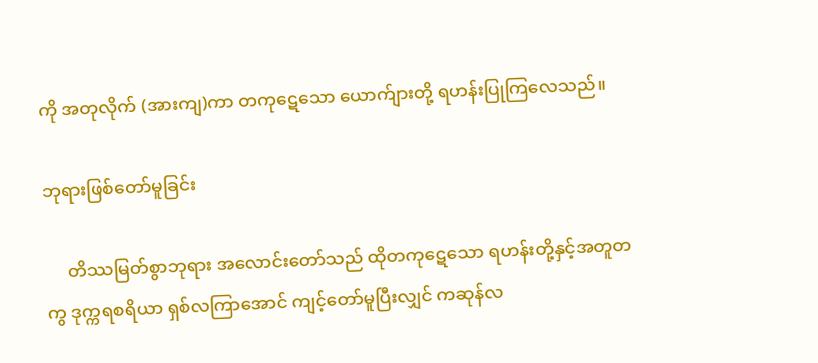ကို အတုလိုက် (အားကျ)ကာ တကုဋေသော ယောက်ျားတို့ ရဟန်းပြုကြလေသည်။

ဘုရားဖြစ်တော်မူခြင်း

     တိဿမြတ်စွာဘုရား အလောင်းတော်သည် ထိုတကုဋေသော ရဟန်းတို့နှင့်အတူတကွ ဒုက္ကရစရိယာ ရှစ်လကြာအောင် ကျင့်တော်မူပြီးလျှင် ကဆုန်လ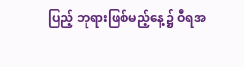ပြည့် ဘုရားဖြစ်မည့်နေ့၌ ဝီရအ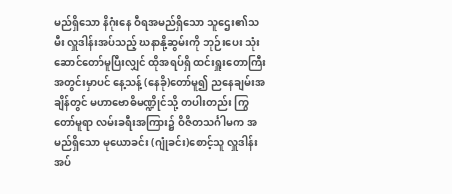မည်ရှိသော နိဂုံးနေ ဝီရအမည်ရှိသော သူဌေး၏သမီး လှူဒါန်းအပ်သည့် ဃနာနို့ဆွမ်းကို ဘုဉ်းပေး သုံးဆောင်တော်မူပြီးလျှင် ထိုအရပ်ရှိ ထင်းရှူးတောကြီးအတွင်းမှာပင် နေ့သန့် (နေခို)တော်မူ၍ ညနေချမ်းအချိန်တွင် မဟာဗောဓိမဏ္ဍိုင်သို့ တပါးတည်း ကြွတော်မူရာ လမ်းခရီးအကြား၌ ဝိဇိတသင်္ဂါမက အမည်ရှိသော မုယောခင်း (ဂျုံခင်း)စောင့်သူ လှူဒါန်းအပ်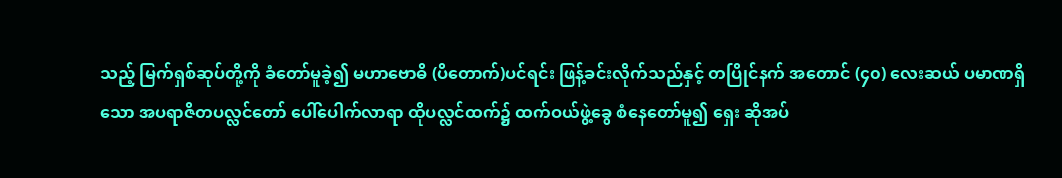သည့် မြက်ရှစ်ဆုပ်တို့ကို ခံတော်မူခဲ့၍ မဟာဗောဓိ (ပိတောက်)ပင်ရင်း ဖြန့်ခင်းလိုက်သည်နှင့် တပြိုင်နက် အတောင် (၄၀) လေးဆယ် ပမာဏရှိသော အပရာဇိတပလ္လင်တော် ပေါ်ပေါက်လာရာ ထိုပလ္လင်ထက်၌ ထက်ဝယ်ဖွဲ့ခွေ စံနေတော်မူ၍ ရှေး ဆိုအပ်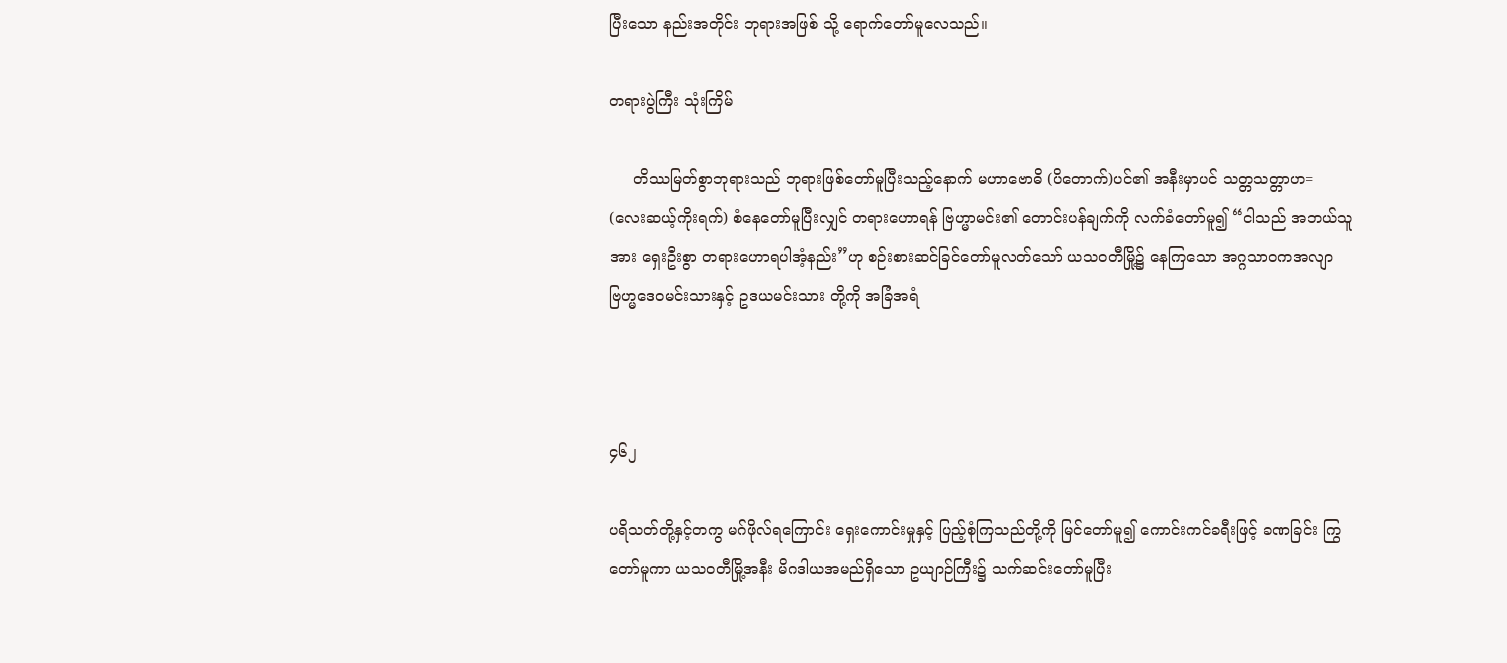ပြီးသော နည်းအတိုင်း ဘုရားအဖြစ် သို့ ရောက်တော်မူလေသည်။

တရားပွဲကြီး သုံးကြိမ်

     တိဿမြတ်စွာဘုရားသည် ဘုရားဖြစ်တော်မူပြီးသည့်နောက် မဟာဗောဓိ (ပိတောက်)ပင်၏ အနီးမှာပင် သတ္တသတ္တာဟ= (လေးဆယ့်ကိုးရက်) စံနေတော်မူပြီးလျှင် တရားဟောရန် ဗြဟ္မာမင်း၏ တောင်းပန်ချက်ကို လက်ခံတော်မူ၍ “ငါသည် အဘယ်သူအား ရှေးဦးစွာ တရားဟောရပါအံ့နည်း”ဟု စဉ်းစားဆင်ခြင်တော်မူလတ်သော် ယသ၀တီမြို့၌ နေကြသော အဂ္ဂသာဝကအလျာ ဗြဟ္မဒေဝမင်းသားနှင့် ဥဒယမင်းသား တို့ကို အခြံအရံ



၄၆၂

ပရိသတ်တို့နှင့်တကွ မဂ်ဖိုလ်ရကြောင်း ရှေးကောင်းမှုနှင့် ပြည့်စုံကြသည်တို့ကို မြင်တော်မူ၍ ကောင်းကင်ခရီးဖြင့် ခဏခြင်း ကြွတော်မူကာ ယသဝတီမြို့အနီး မိဂဒါယအမည်ရှိသော ဥယျာဉ်ကြီး၌ သက်ဆင်းတော်မူပြီး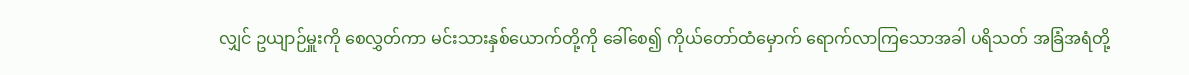လျှင် ဥယျာဉ်မှူးကို စေလွှတ်ကာ မင်းသားနှစ်ယောက်တို့ကို ခေါ်စေ၍ ကိုယ်တော်ထံမှောက် ရောက်လာကြသောအခါ ပရိသတ် အခြံအရံတို့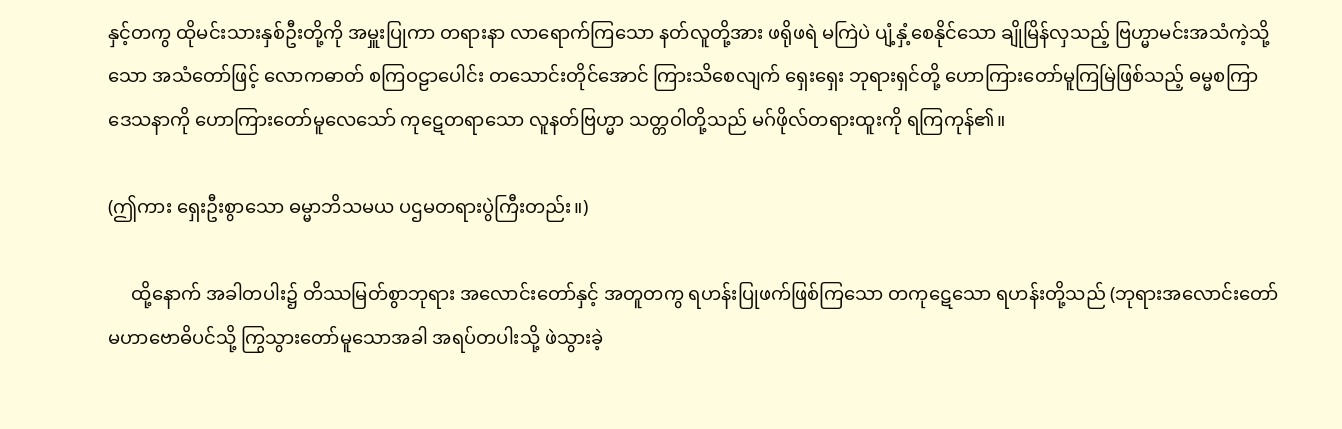နှင့်တကွ ထိုမင်းသားနှစ်ဦးတို့ကို အမှူးပြုကာ တရားနာ လာရောက်ကြသော နတ်လူတို့အား ဖရိုဖရဲ မကြဲပဲ ပျံ့နှံ့စေနိုင်သော ချိုမြိန်လှသည့် ဗြဟ္မာမင်းအသံကဲ့သို့သော အသံတော်ဖြင့် လောကဓာတ် စကြဝဠာပေါင်း တသောင်းတိုင်အောင် ကြားသိစေလျက် ရှေးရှေး ဘုရားရှင်တို့ ဟောကြားတော်မူကြမြဲဖြစ်သည့် ဓမ္မစကြာဒေသနာကို ဟောကြားတော်မူလေသော် ကုဋေတရာသော လူနတ်ဗြဟ္မာ သတ္တဝါတို့သည် မဂ်ဖိုလ်တရားထူးကို ရကြကုန်၏။

(ဤကား ရှေးဦးစွာသော ဓမ္မာဘိသမယ ပဌမတရားပွဲကြီးတည်း။)

     ထို့နောက် အခါတပါး၌ တိဿမြတ်စွာဘုရား အလောင်းတော်နှင့် အတူတကွ ရဟန်းပြုဖက်ဖြစ်ကြသော တကုဋေသော ရဟန်းတို့သည် (ဘုရားအလောင်းတော် မဟာဗောဓိပင်သို့ ကြွသွားတော်မူသောအခါ အရပ်တပါးသို့ ဖဲသွားခဲ့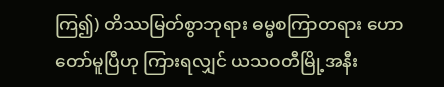ကြ၍) တိဿမြတ်စွာဘုရား ဓမ္မစကြာတရား ဟောတော်မူပြီဟု ကြားရလျှင် ယသဝတီမြို့အနီး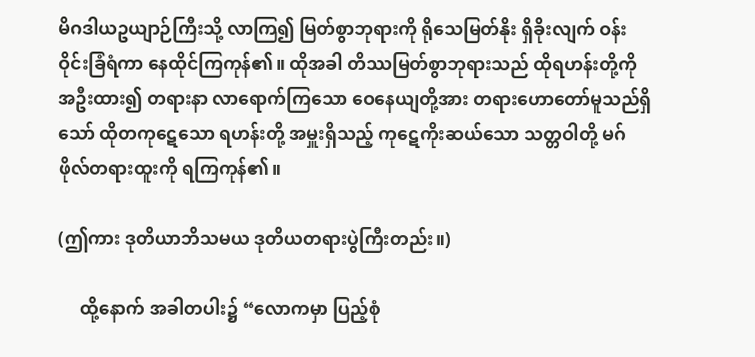မိဂဒါယဥယျာဉ်ကြီးသို့ လာကြ၍ မြတ်စွာဘုရားကို ရိုသေမြတ်နိုး ရှိခိုးလျက် ဝန်းဝိုင်းခြံရံကာ နေထိုင်ကြကုန်၏။ ထိုအခါ တိဿမြတ်စွာဘုရားသည် ထိုရဟန်းတို့ကို အဦးထား၍ တရားနာ လာရောက်ကြသော ဝေနေယျတို့အား တရားဟောတော်မူသည်ရှိသော် ထိုတကုဋေသော ရဟန်းတို့ အမှူးရှိသည့် ကုဋေကိုးဆယ်သော သတ္တဝါတို့ မဂ်ဖိုလ်တရားထူးကို ရကြကုန်၏။

(ဤကား ဒုတိယာဘိသမယ ဒုတိယတရားပွဲကြီးတည်း။)

     ထို့နောက် အခါတပါး၌ “လောကမှာ ပြည့်စုံ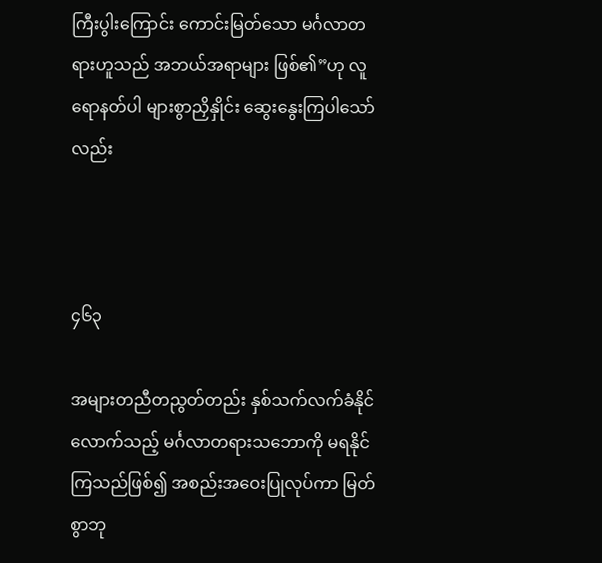ကြီးပွါးကြောင်း ကောင်းမြတ်သော မင်္ဂလာတရားဟူသည် အဘယ်အရာများ ဖြစ်၏”ဟု လူရောနတ်ပါ များစွာညှိနှိုင်း ဆွေးနွေးကြပါသော်လည်း



၄၆၃

အများတညီတညွတ်တည်း နှစ်သက်လက်ခံနိုင်လောက်သည့် မင်္ဂလာတရားသဘောကို မရနိုင်ကြသည်ဖြစ်၍ အစည်းအဝေးပြုလုပ်ကာ မြတ်စွာဘု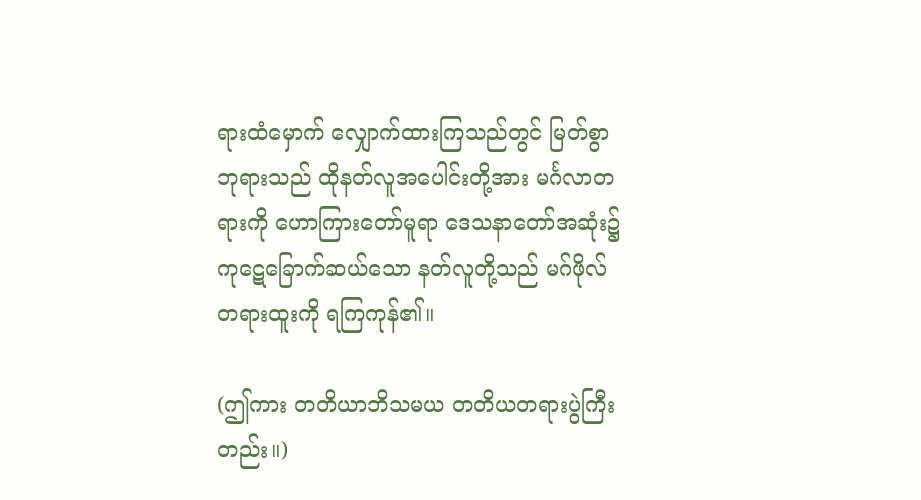ရားထံမှောက် လျှောက်ထားကြသည်တွင် မြတ်စွာဘုရားသည် ထိုနတ်လူအပေါင်းတို့အား မင်္ဂလာတရားကို ဟောကြားတော်မူရာ ဒေသနာတော်အဆုံး၌ ကုဋေခြောက်ဆယ်သော နတ်လူတို့သည် မဂ်ဖိုလ်တရားထူးကို ရကြကုန်၏။

(ဤကား တတိယာဘိသမယ တတိယတရားပွဲကြီးတည်း။)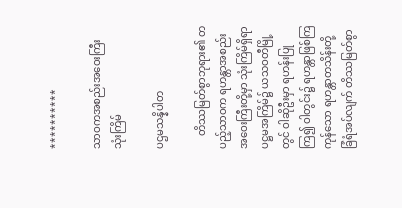**********

သာဝကအစည်းအဝေးကြီး သုံးကြိမ်

ပဌမသန္နိပါတ

     တိဿမြတ်စွာဘုရား၏ တပည့်သာဝက ရဟန္တာအစည်းအဝေးကြီးတို့မှာ သုံးကြိမ်ရှိရာ ပဋ္ဌမအကြိမ်၌ ယသဝတီမြို့တွင် ဝါဆိုဦးမှာ ရဟန်းပြုကြ၍ ဝါတွင်း၌ ရဟန္တာဖြစ်ကြကုန်သော ရဟန္တာတသိန်းတို့ ခြံရံအပ်လျက် တိဿမြတ်စွာ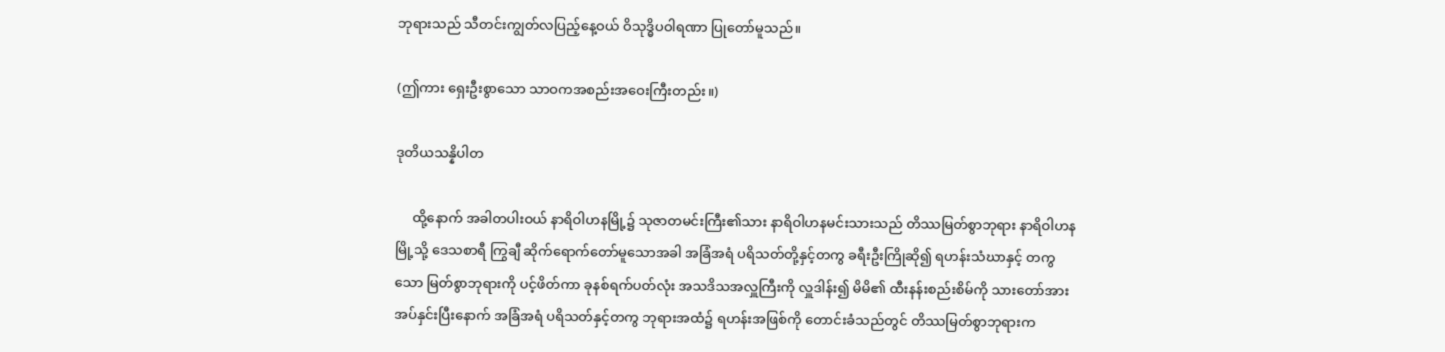ဘုရားသည် သီတင်းကျွတ်လပြည့်နေ့ဝယ် ဝိသုဒ္ဓိပဝါရဏာ ပြုတော်မူသည်။

(ဤကား ရှေးဦးစွာသော သာဝကအစည်းအဝေးကြီးတည်း။)

ဒုတိယသန္နိပါတ

     ထို့နောက် အခါတပါးဝယ် နာရိဝါဟနမြို့၌ သုဇာတမင်းကြီး၏သား နာရိဝါဟနမင်းသားသည် တိဿမြတ်စွာဘုရား နာရိဝါဟနမြို့သို့ ဒေသစာရီ ကြွချီ ဆိုက်ရောက်တော်မူသောအခါ အခြံအရံ ပရိသတ်တို့နှင့်တကွ ခရီးဦးကြိုဆို၍ ရဟန်းသံဃာနှင့် တကွသော မြတ်စွာဘုရားကို ပင့်ဖိတ်ကာ ခုနစ်ရက်ပတ်လုံး အသဒိသအလှူကြီးကို လှူဒါန်း၍ မိမိ၏ ထီးနန်းစည်းစိမ်ကို သားတော်အား အပ်နှင်းပြီးနောက် အခြံအရံ ပရိသတ်နှင့်တကွ ဘုရားအထံ၌ ရဟန်းအဖြစ်ကို တောင်းခံသည်တွင် တိဿမြတ်စွာဘုရားက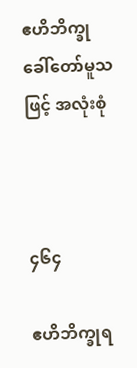ဧဟိဘိက္ခု ခေါ်တော်မူသဖြင့် အလုံးစုံ



၄၆၄

ဧဟိဘိက္ခုရ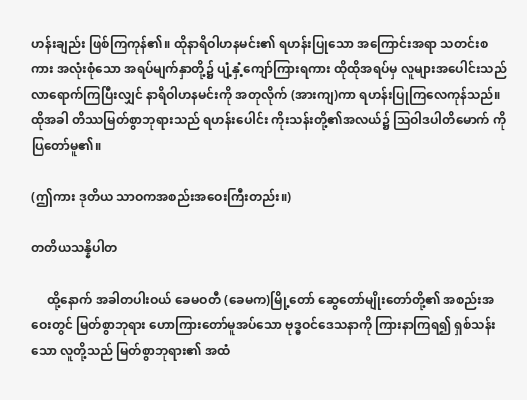ဟန်းချည်း ဖြစ်ကြကုန်၏။ ထိုနာရိဝါဟနမင်း၏ ရဟန်းပြုသော အကြောင်းအရာ သတင်းစကား အလုံးစုံသော အရပ်မျက်နှာတို့၌ ပျံ့နှံ့ကျော်ကြားရကား ထိုထိုအရပ်မှ လူများအပေါင်းသည် လာရောက်ကြပြီးလျှင် နာရိဝါဟနမင်းကို အတုလိုက် (အားကျ)ကာ ရဟန်းပြုကြလေကုန်သည်။ ထိုအခါ တိဿမြတ်စွာဘုရားသည် ရဟန်းပေါင်း ကိုးသန်းတို့၏အလယ်၌ ဩဝါဒပါတိမောက် ကို ပြတော်မူ၏။

(ဤကား ဒုတိယ သာဝကအစည်းအဝေးကြီးတည်း။)

တတိယသန္နိပါတ

     ထို့နောက် အခါတပါးဝယ် ခေမဝတီ (ခေမက)မြို့တော် ဆွေတော်မျိုးတော်တို့၏ အစည်းအဝေးတွင် မြတ်စွာဘုရား ဟောကြားတော်မူအပ်သော ဗုဒ္ဓဝင်ဒေသနာကို ကြားနာကြရ၍ ရှစ်သန်းသော လူတို့သည် မြတ်စွာဘုရား၏ အထံ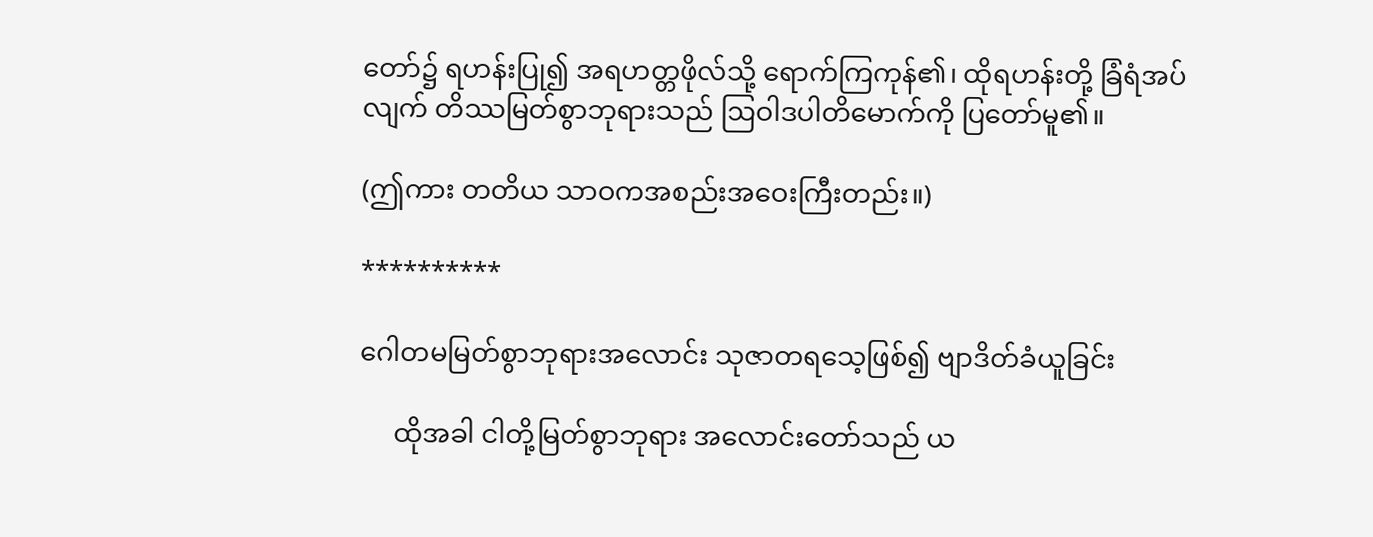တော်၌ ရဟန်းပြု၍ အရဟတ္တဖိုလ်သို့ ရောက်ကြကုန်၏၊ ထိုရဟန်းတို့ ခြံရံအပ်လျက် တိဿမြတ်စွာဘုရားသည် ဩဝါဒပါတိမောက်ကို ပြတော်မူ၏။

(ဤကား တတိယ သာဝကအစည်းအဝေးကြီးတည်း။)

**********

ဂေါတမမြတ်စွာဘုရားအလောင်း သုဇာတရသေ့ဖြစ်၍ ဗျာဒိတ်ခံယူခြင်း

     ထိုအခါ ငါတို့မြတ်စွာဘုရား အလောင်းတော်သည် ယ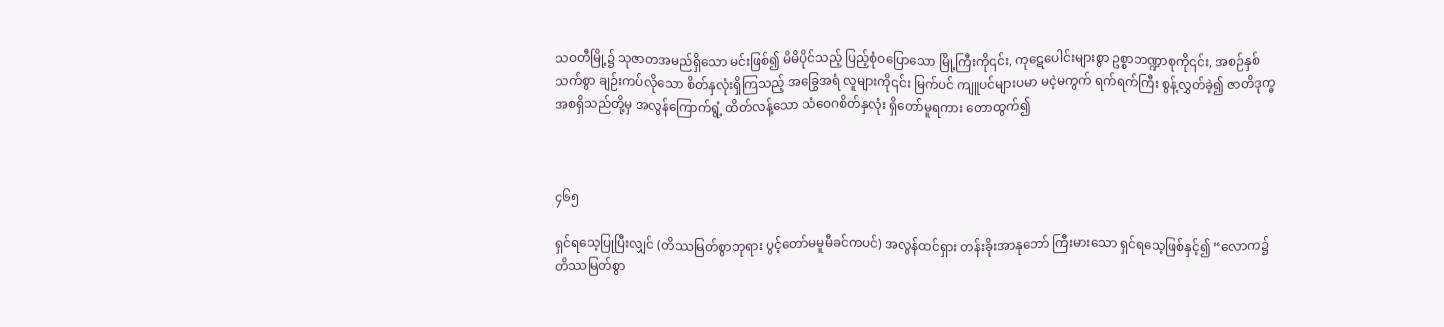သဝတီမြို့၌ သုဇာတအမည်ရှိသော မင်းဖြစ်၍ မိမိပိုင်သည့် ပြည့်စုံဝပြောသော မြို့ကြီးကို၎င်း, ကုဋေပေါင်းများစွာ ဥစ္စာဘဏ္ဍာစုကို၎င်း, အစဉ်နှစ်သက်စွာ ချဉ်းကပ်လိုသော စိတ်နှလုံးရှိကြသည့် အခြွေအရံ လူများကို၎င်း မြက်ပင် ကျူပင်များပမာ မငဲ့မကွက် ရက်ရက်ကြီး စွန့်လွှတ်ခဲ့၍ ဇာတိဒုက္ခ အစရှိသည်တို့မှ အလွန်ကြောက်ရွံ့ ထိတ်လန့်သော သံဝေဂစိတ်နှလုံး ရှိတော်မူရကား တောထွက်၍



၄၆၅

ရှင်ရသေ့ပြုပြီးလျှင် (တိဿမြတ်စွာဘုရား ပွင့်တော်မမူမီခင်ကပင်) အလွန်ထင်ရှား တန်းခိုးအာနုဘော် ကြီးမားသော ရှင်ရသေ့ဖြစ်နှင့်၍ “လောက၌ တိဿမြတ်စွာ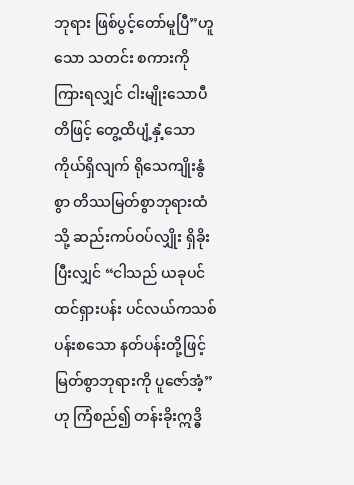ဘုရား ဖြစ်ပွင့်တော်မူပြီ”ဟူသော သတင်း စကားကို ကြားရလျှင် ငါးမျိုးသောပီတိဖြင့် တွေ့ထိပျံ့နှံ့သော ကိုယ်ရှိလျက် ရိုသေကျိုးနွံစွာ တိဿမြတ်စွာဘုရားထံသို့ ဆည်းကပ်ဝပ်လျှိုး ရှိခိုးပြီးလျှင် “ငါသည် ယခုပင် ထင်ရှားပန်း ပင်လယ်ကသစ်ပန်းစသော နတ်ပန်းတို့ဖြင့် မြတ်စွာဘုရားကို ပူဇော်အံ့”ဟု ကြံစည်၍ တန်းခိုးဣဒ္ဓိ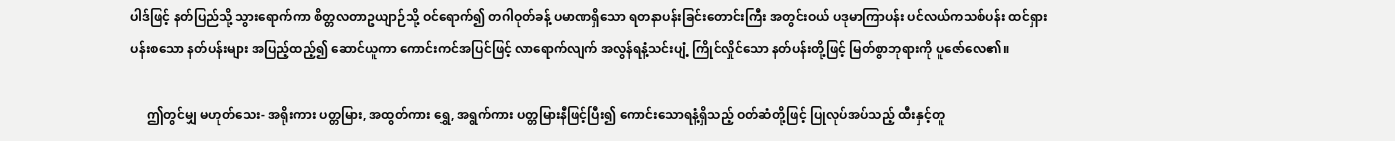ပါဒ်ဖြင့် နတ်ပြည်သို့ သွားရောက်ကာ စိတ္တလတာဥယျာဉ်သို့ ဝင်ရောက်၍ တဂါဝုတ်ခန့် ပမာဏရှိသော ရတနာပန်းခြင်းတောင်းကြီး အတွင်းဝယ် ပဒုမာကြာပန်း ပင်လယ်ကသစ်ပန်း ထင်ရှားပန်းစသော နတ်ပန်းများ အပြည့်ထည့်၍ ဆောင်ယူကာ ကောင်းကင်အပြင်ဖြင့် လာရောက်လျက် အလွန်ရနံ့သင်းပျံ့ ကြိုင်လှိုင်သော နတ်ပန်းတို့ဖြင့် မြတ်စွာဘုရားကို ပူဇော်လေ၏။

     ဤတွင်မျှ မဟုတ်သေး- အရိုးကား ပတ္တမြား, အထွတ်ကား ရွှေ, အရွက်ကား ပတ္တမြားနီဖြင့်ပြီး၍ ကောင်းသောရနံ့ရှိသည့် ဝတ်ဆံတို့ဖြင့် ပြုလုပ်အပ်သည့် ထီးနှင့်တူ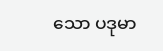သော ပဒုမာ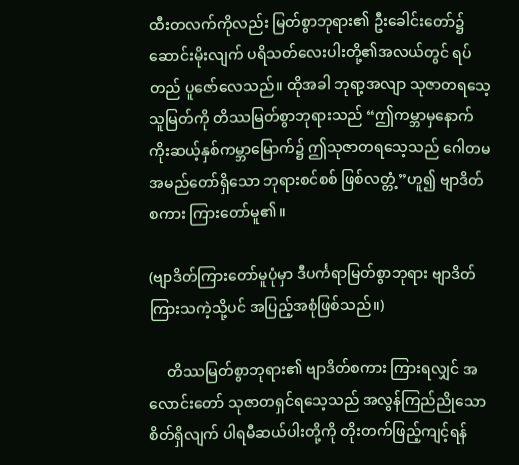ထီးတလက်ကိုလည်း မြတ်စွာဘုရား၏ ဦးခေါင်းတော်၌ ဆောင်းမိုးလျက် ပရိသတ်လေးပါးတို့၏အလယ်တွင် ရပ်တည် ပူဇော်လေသည်။ ထိုအခါ ဘုရာ့အလျာ သုဇာတရသေ့သူမြတ်ကို တိဿမြတ်စွာဘုရားသည် “ဤကမ္ဘာမှနောက် ကိုးဆယ့်နှစ်ကမ္ဘာမြောက်၌ ဤသုဇာတရသေ့သည် ဂေါတမ အမည်တော်ရှိသော ဘုရားစင်စစ် ဖြစ်လတ္တံ့”ဟူ၍ ဗျာဒိတ်စကား ကြားတော်မူ၏။

(ဗျာဒိတ်ကြားတော်မူပုံမှာ ဒီပင်္ကရာမြတ်စွာဘုရား ဗျာဒိတ်ကြားသကဲ့သို့ပင် အပြည့်အစုံဖြစ်သည်။)

     တိဿမြတ်စွာဘုရား၏ ဗျာဒိတ်စကား ကြားရလျှင် အလောင်းတော် သုဇာတရှင်ရသေ့သည် အလွန်ကြည်ညိုသော စိတ်ရှိလျက် ပါရမီဆယ်ပါးတို့ကို တိုးတက်ဖြည့်ကျင့်ရန်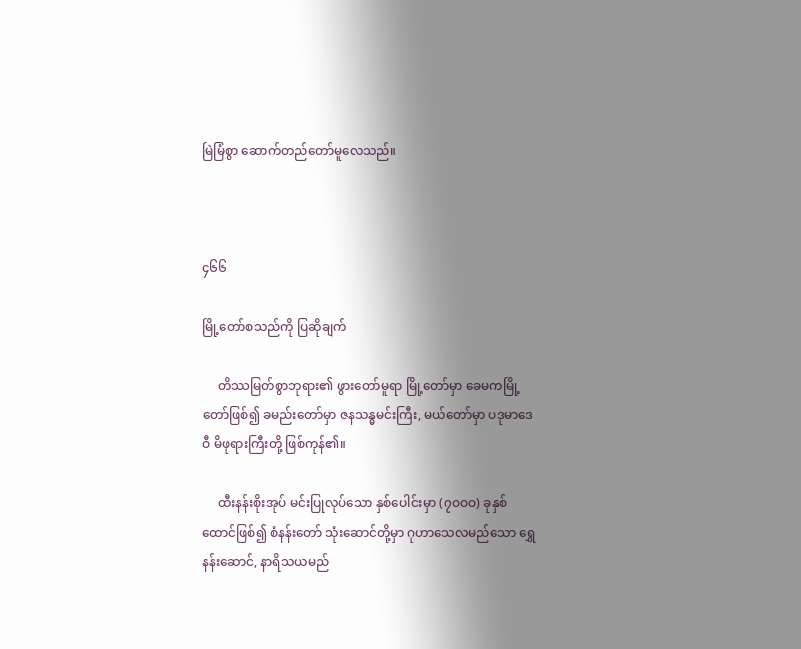မြဲမြံစွာ ဆောက်တည်တော်မူလေသည်။



၄၆၆

မြို့တော်စသည်ကို ပြဆိုချက်

     တိဿမြတ်စွာဘုရား၏ ဖွားတော်မူရာ မြို့တော်မှာ ခေမကမြို့တော်ဖြစ်၍ ခမည်းတော်မှာ ဇနသန္ဓမင်းကြီး, မယ်တော်မှာ ပဒုမာဒေဝီ မိဖုရားကြီးတို့ ဖြစ်ကုန်၏။

     ထီးနန်းစိုးအုပ် မင်းပြုလုပ်သော နှစ်ပေါင်းမှာ (၇ဝဝဝ) ခုနှစ်ထောင်ဖြစ်၍ စံနန်းတော် သုံးဆောင်တို့မှာ ဂုဟာသေလမည်သော ရွှေနန်းဆောင်, နာရိသယမည်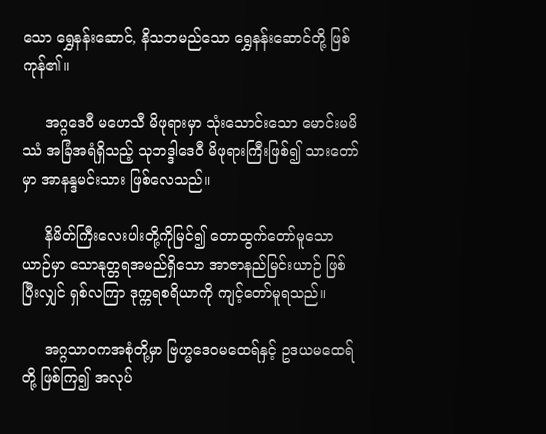သော ရွှေနန်းဆောင်, နိသဘမည်သော ရွှေနန်းဆောင်တို့ ဖြစ်ကုန်၏။

     အဂ္ဂဒေဝီ မဟေသီ မိဖုရားမှာ သုံးသောင်းသော မောင်းမမိဿံ အခြံအရံရှိသည့် သုဘဒ္ဒါဒေဝီ မိဖုရားကြီးဖြစ်၍ သားတော်မှာ အာနန္ဒမင်းသား ဖြစ်လေသည်။

     နိမိတ်ကြီးလေးပါးတို့ကိုမြင်၍ တောထွက်တော်မူသော ယာဉ်မှာ သောနုတ္တရအမည်ရှိသော အာဇာနည်မြင်းယာဉ် ဖြစ်ပြီးလျှင် ရှစ်လကြာ ဒုက္ကရစရိယာကို ကျင့်တော်မူရသည်။

     အဂ္ဂသာဝကအစုံတို့မှာ ဗြဟ္မဒေဝမထေရ်နှင့် ဥဒယမထေရ်တို့ ဖြစ်ကြ၍ အလုပ်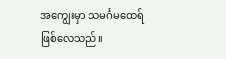အကျွေးမှာ သမင်္ဂမထေရ် ဖြစ်လေသည်။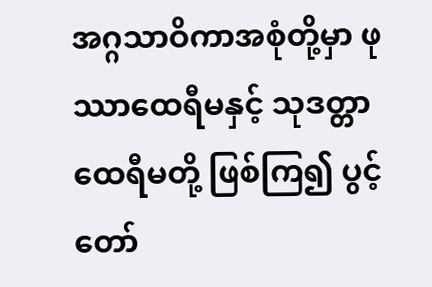အဂ္ဂသာဝိကာအစုံတို့မှာ ဖုဿာထေရီမနှင့် သုဒတ္တာထေရီမတို့ ဖြစ်ကြ၍ ပွင့်တော်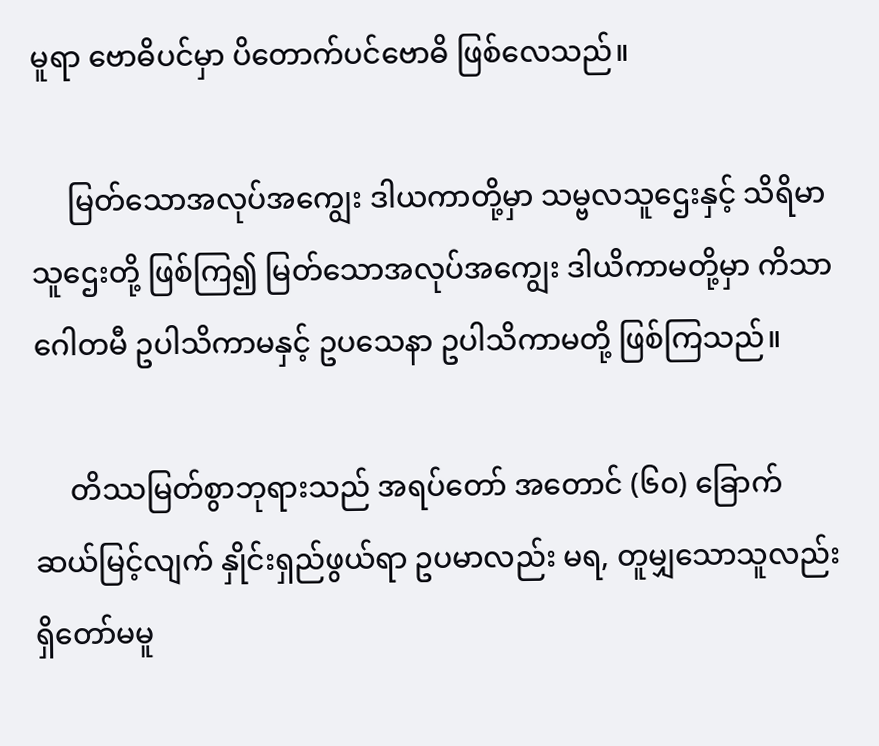မူရာ ဗောဓိပင်မှာ ပိတောက်ပင်ဗောဓိ ဖြစ်လေသည်။

     မြတ်သောအလုပ်အကျွေး ဒါယကာတို့မှာ သမ္ဗလသူဌေးနှင့် သိရိမာသူဌေးတို့ ဖြစ်ကြ၍ မြတ်သောအလုပ်အကျွေး ဒါယိကာမတို့မှာ ကိသာဂေါတမီ ဥပါသိကာမနှင့် ဥပသေနာ ဥပါသိကာမတို့ ဖြစ်ကြသည်။

     တိဿမြတ်စွာဘုရားသည် အရပ်တော် အတောင် (၆၀) ခြောက်ဆယ်မြင့်လျက် နှိုင်းရှည်ဖွယ်ရာ ဥပမာလည်း မရ, တူမျှသောသူလည်း ရှိတော်မမူ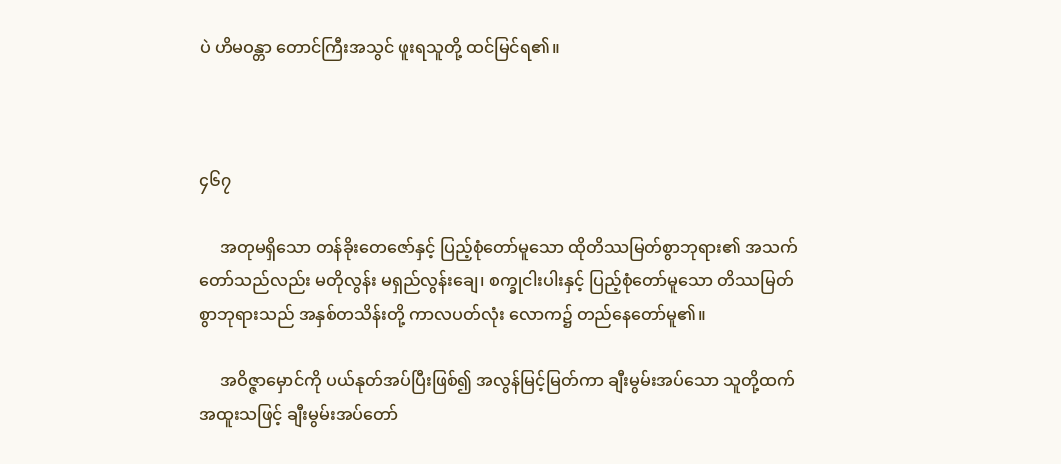ပဲ ဟိမဝန္တာ တောင်ကြီးအသွင် ဖူးရသူတို့ ထင်မြင်ရ၏။



၄၆၇

     အတုမရှိသော တန်ခိုးတေဇော်နှင့် ပြည့်စုံတော်မူသော ထိုတိဿမြတ်စွာဘုရား၏ အသက်တော်သည်လည်း မတိုလွန်း မရှည်လွန်းချေ၊ စက္ခုငါးပါးနှင့် ပြည့်စုံတော်မူသော တိဿမြတ်စွာဘုရားသည် အနှစ်တသိန်းတို့ ကာလပတ်လုံး လောက၌ တည်နေတော်မူ၏။

     အဝိဇ္ဇာမှောင်ကို ပယ်နုတ်အပ်ပြီးဖြစ်၍ အလွန်မြင့်မြတ်ကာ ချီးမွမ်းအပ်သော သူတို့ထက် အထူးသဖြင့် ချီးမွမ်းအပ်တော်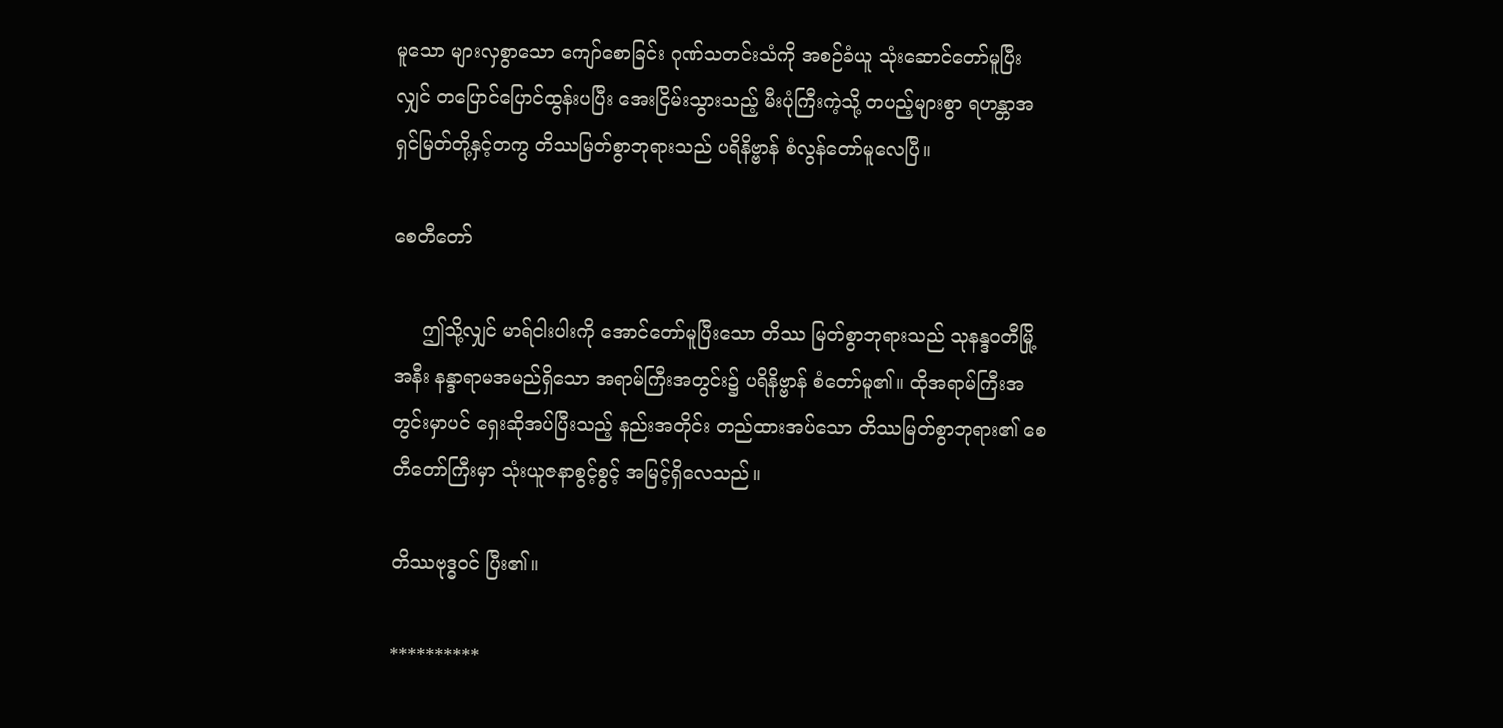မူသော များလှစွာသော ကျော်စောခြင်း ဂုဏ်သတင်းသံကို အစဉ်ခံယူ သုံးဆောင်တော်မူပြီးလျှင် တပြောင်ပြောင်ထွန်းပပြီး အေးငြိမ်းသွားသည့် မီးပုံကြီးကဲ့သို့ တပည့်များစွာ ရဟန္တာအရှင်မြတ်တို့နှင့်တကွ တိဿမြတ်စွာဘုရားသည် ပရိနိဗ္ဗာန် စံလွန်တော်မူလေပြီ။

စေတီတော်

     ဤသို့လျှင် မာရ်ငါးပါးကို အောင်တော်မူပြီးသော တိဿ မြတ်စွာဘုရားသည် သုနန္ဒဝတီမြို့အနီး နန္ဒာရာမအမည်ရှိသော အရာမ်ကြီးအတွင်း၌ ပရိနိဗ္ဗာန် စံတော်မူ၏။ ထိုအရာမ်ကြီးအတွင်းမှာပင် ရှေးဆိုအပ်ပြီးသည့် နည်းအတိုင်း တည်ထားအပ်သော တိဿမြတ်စွာဘုရား၏ စေတီတော်ကြီးမှာ သုံးယူဇနာစွင့်စွင့် အမြင့်ရှိလေသည်။

တိဿဗုဒ္ဓဝင် ပြီး၏။

**********